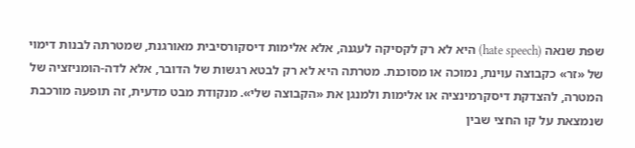שפת שנאה (hate speech) היא לא רק לקסיקה לעגנה, אלא אלימות דיסקורסיבית מאורגנת, שמטרתה לבנות דימוי של «זר» כקבוצה עוינת, נמוכה או מסוכנת. מטרתה היא לא רק לבטא רגשות של הדובר, אלא לדה-הומניזציה של המטרה, להצדקת דיסקרמינציה או אלימות ולמנגן את «הקבוצה שלי». מנקודת מבט מדעית, זה תופעה מורכבת שנמצאת על קו החצי שבין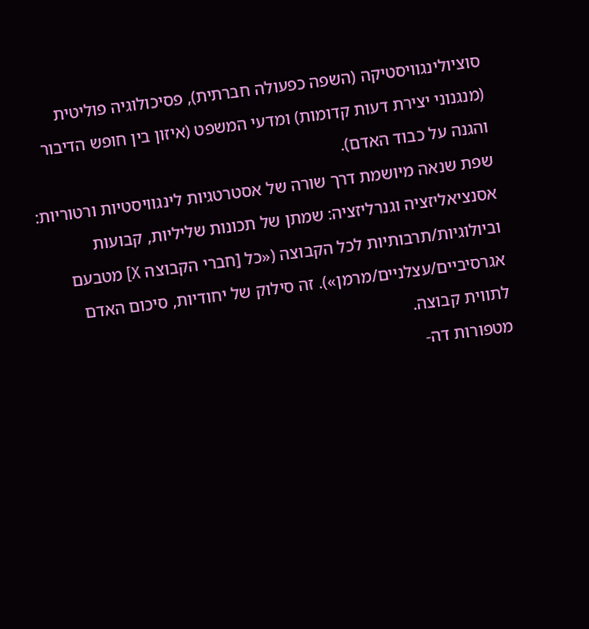סוציולינגוויסטיקה (השפה כפעולה חברתית), פסיכולוגיה פוליטית (מנגנוני יצירת דעות קדומות) ומדעי המשפט (איזון בין חופש הדיבור והגנה על כבוד האדם).
שפת שנאה מיושמת דרך שורה של אסטרטגיות לינגוויסטיות ורטוריות:
אסנציאליזציה וגנרליזציה: שמתן של תכונות שליליות, קבועות וביולוגיות/תרבותיות לכל הקבוצה («כל [חברי הקבוצה X] מטבעם אגרסיביים/עצלניים/מרמן»). זה סילוק של יחודיות, סיכום האדם לתווית קבוצה.
מטפורות דה-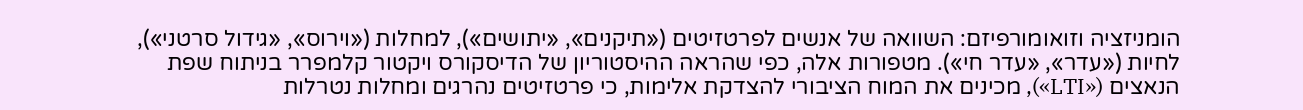הומניזציה וזואומורפיזם: השוואה של אנשים לפרטזיטים («תיקנים», «יתושים»), למחלות («וירוס», «גידול סרטני»), לחיות («עדר», «עדר חי»). מטפורות אלה, כפי שהראה ההיסטוריון של הדיסקורס ויקטור קלמפרר בניתוח שפת הנאצים («LTI»), מכינים את המוח הציבורי להצדקת אלימות, כי פרטזיטים נהרגים ומחלות נטרלות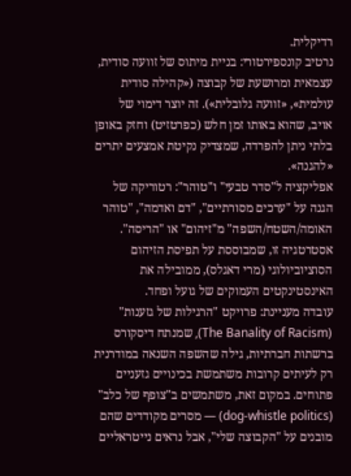רדיקלית.
נרטיב קונספירטורי: בניית מיתוס של זוועה סודית, עצמאית ומרושעת של קבוצה («קהילה סודית עולמית», «זוועה גלובלית»). זה יוצר דימוי של אויב, שהוא באותו זמן חלש (כפרטזיט) וחזק באופן בלתי ניתן להפרדה, שמצדיק נקיטת אמצעים יתרים «להגנה».
אפליקציה ל"סדר טבעי" ו"טוהר": רטוריקה של הגנה על "ערכים מסורתיים", "דם ואדמה", "טוהר האומה/השטח/השפה" מ"זיהום" או "הריסה". אסטרטגיה זו, שמבוססת על תפיסת הזיהום הסוציוביולוגי (מרי דאגלס), ממובילה את האינסטינקטים העמוקים של גועל ופחד.
עובדה מעניינת: פרויקט "הרגילות של גזענות" (The Banality of Racism), שמנתח דיסקורס ברשתות חברתיות, גילה שהשפה השנאה במודרנית רק לעיתים קרובות משתמשת בכינויים גזעניים פתוחים. במקום זאת, משתמשים ב"צופף של כלב" (dog-whistle politics) — מסרים מקודדים שהם מובנים על "הקבוצה שלי", אבל נראים נייטראליים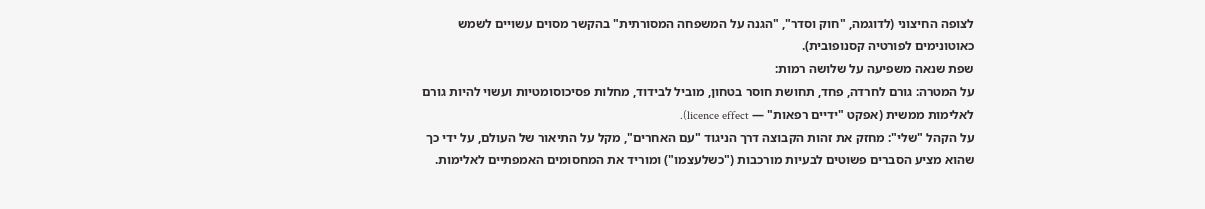לצופה החיצוני (לדוגמה, "חוק וסדר", "הגנה על המשפחה המסורתית" בהקשר מסוים עשויים לשמש כאוטונימים לפורטיה קסנופובית).
שפת שנאה משפיעה על שלושה רמות:
על המטרה: גורם לחרדה, פחד, תחושת חוסר בטחון, מוביל לבידוד, מחלות פסיכוסומטיות ועשוי להיות גורם לאלימות ממשית (אפקט "ידיים רפאות" — licence effect).
על הקהל "שלי": מחזק את זהות הקבוצה דרך הניגוד "עם האחרים", מקל על התיאור של העולם, על ידי כך שהוא מציע הסברים פשוטים לבעיות מורכבות ("כשלעצמו") ומוריד את המחסומים האמפתיים לאלימות.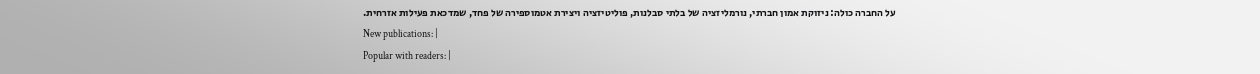על החברה כולה: ניזוקת אמון חברתי, נורמליזציה של בלתי סבלנות, פוליטיזציה ויצירת אטמוספירה של פחד, שמדכאת פעילות אזרחית.
New publications: |
Popular with readers: |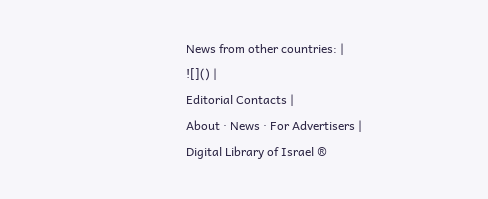News from other countries: |
![]() |
Editorial Contacts |
About · News · For Advertisers |
Digital Library of Israel ®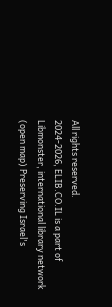All rights reserved.
2024-2026, ELIB.CO.IL is a part of Libmonster, international library network (open map) Preserving Israel's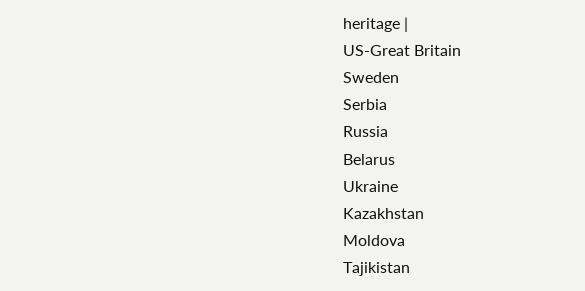heritage |
US-Great Britain
Sweden
Serbia
Russia
Belarus
Ukraine
Kazakhstan
Moldova
Tajikistan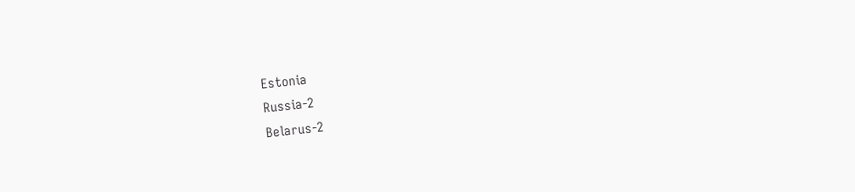Estonia
Russia-2
Belarus-2